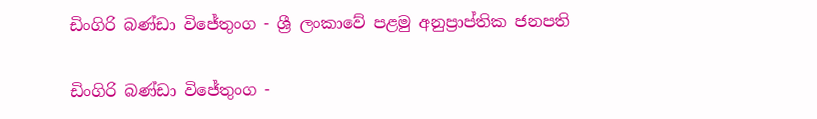ඩිංගිරි බණ්ඩා විජේතුංග - ශ්‍රී ලංකාවේ පළමු අනුප්‍රාප්තික ජනපති

ඩිංගිරි බණ්ඩා විජේතුංග -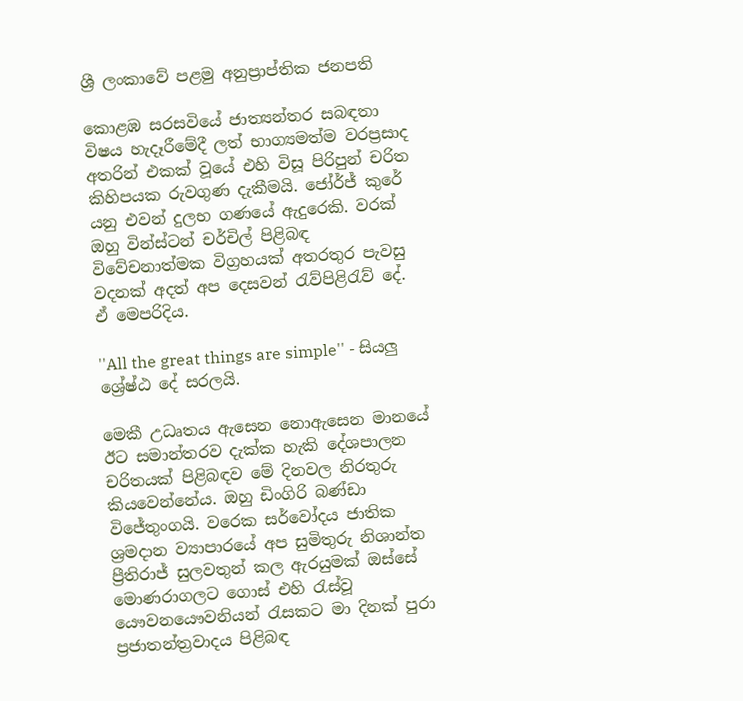ශ්‍රී ලංකාවේ පළමු අනුප්‍රාප්තික ජනපති

කොළඹ සරසවියේ ජාත්‍යන්තර සබඳතා විෂය හැදෑරීමේදී ලත් භාග්‍යමත්ම වරප්‍රසාද අතරින් එකක් වූයේ එහි විසූ පිරිපුන් චරිත කිහිපයක රුවගුණ දැකීමයි. ජෝර්ජ් කුරේ යනු එවන් දුලභ ගණයේ ඇදුරෙකි. වරක් ඔහු වින්ස්ටන් චර්චිල් පිළිබඳ විවේචනාත්මක විග්‍රහයක් අතරතුර පැවසු වදනක් අදත් අප දෙසවන් රැව්පිළිරැව් දේ. ඒ මෙපරිදිය.

''All the great things are simple'' - සියලු ශ්‍රේෂ්ඨ දේ සරලයි.

මෙකී උධෘතය ඇසෙන නොඇසෙන මානයේ ඊට සමාන්තරව දැක්ක හැකි දේශපාලන චරිතයක් පිළිබඳව මේ දිනවල නිරතුරු කියවෙන්නේය. ඔහු ඩිංගිරි බණ්ඩා විජේතුංගයි. වරෙක සර්වෝදය ජාතික ශ්‍රමදාන ව්‍යාපාරයේ අප සුමිතුරු නිශාන්ත ප්‍රීතිරාජ් සුලවතුන් කල ඇරයුමක් ඔස්සේ මොණරාගලට ගොස් එහි රැස්වූ යෞවනයෞවනියන් රැසකට මා දිනක් පුරා ප්‍රජාතන්ත්‍රවාදය පිළිබඳ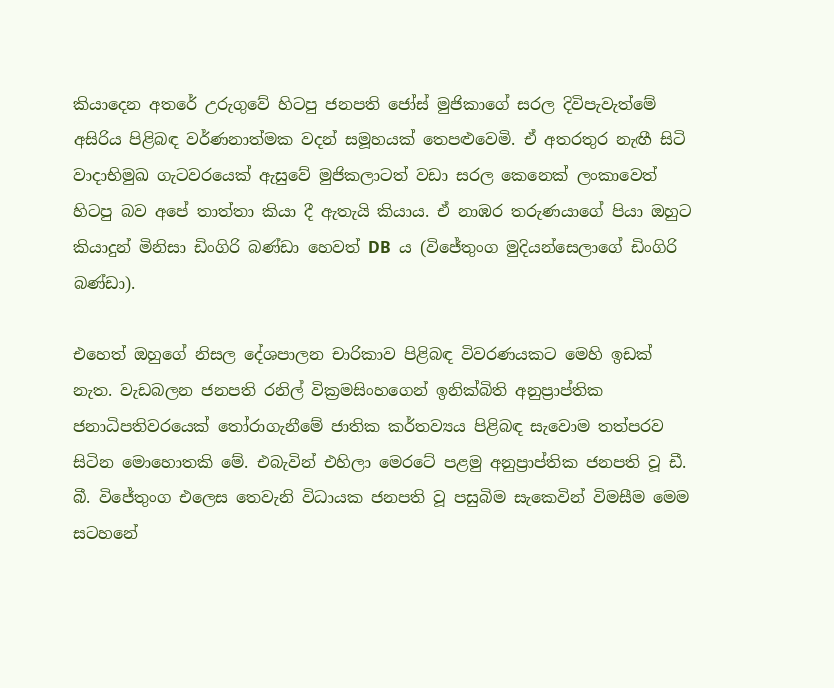කියාදෙන අතරේ උරුගුවේ හිටපු ජනපති ජෝස් මුජිකාගේ සරල දිවිපැවැත්මේ අසිරිය පිළිබඳ වර්ණනාත්මක වදන් සමූහයක් තෙපළුවෙමි. ඒ අතරතුර නැඟී සිටි වාදාභිමුඛ ගැටවරයෙක් ඇසුවේ මුජිකලාටත් වඩා සරල කෙනෙක් ලංකාවෙත් හිටපු බව අපේ තාත්තා කියා දී ඇතැයි කියාය. ඒ නාඹර තරුණයාගේ පියා ඔහුට කියාදුන් මිනිසා ඩිංගිරි බණ්ඩා හෙවත් DB  ය (විජේතුංග මුදියන්සෙලාගේ ඩිංගිරි බණ්ඩා).

එහෙත් ඔහුගේ නිසල දේශපාලන චාරිකාව පිළිබඳ විවරණයකට මෙහි ඉඩක් නැත. වැඩබලන ජනපති රනිල් වික්‍රමසිංහගෙන් ඉනික්බිති අනුප්‍රාප්තික ජනාධිපතිවරයෙක් තෝරාගැනීමේ ජාතික කර්තව්‍යය පිළිබඳ සැවොම තත්පරව සිටින මොහොතකි මේ. එබැවින් එහිලා මෙරටේ පළමු අනුප්‍රාප්තික ජනපති වූ ඩී. බී. විජේතුංග එලෙස තෙවැනි විධායක ජනපති වූ පසුබිම සැකෙවින් විමසීම මෙම සටහනේ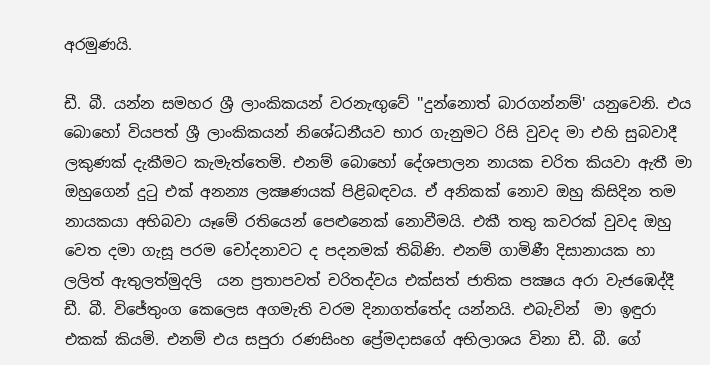අරමුණයි.

ඩී. බී. යන්න සමහර ශ්‍රී ලාංකිකයන් වරනැඟුවේ ''දුන්නොත් බාරගන්නම්' යනුවෙනි. එය බොහෝ වියපත් ශ්‍රී ලාංකිකයන් නිශේධනීයව භාර ගැනුමට රිසි වුවද මා එහි සුබවාදී ලකුණක් දැකීමට කැමැත්තෙමි. එනම් බොහෝ දේශපාලන නායක චරිත කියවා ඇතී මා ඔහුගෙන් දුටු එක් අනන්‍ය ලක්‍ෂණයක් පිළිබඳවය. ඒ අනිකක් නොව ඔහු කිසිදින තම නායකයා අභිබවා යෑමේ රතියෙන් පෙළුනෙක් නොවීමයි. එකී තතු කවරක් වුවද ඔහු වෙත දමා ගැසූ පරම චෝදනාවට ද පදනමක් තිබිණි. එනම් ගාමිණී දිසානායක හා ලලිත් ඇතුලත්මුදලි  යන ප්‍රතාපවත් චරිතද්වය එක්සත් ජාතික පක්‍ෂය අරා වැජඹෙද්දී  ඩී. බී. විජේතුංග කෙලෙස අගමැති වරම දිනාගත්තේද යන්නයි. එබැවින්  මා ඉඳුරා එකක් කියමි. එනම් එය සපුරා රණසිංහ ප්‍රේමදාසගේ අභිලාශය විනා ඩී. බී. ගේ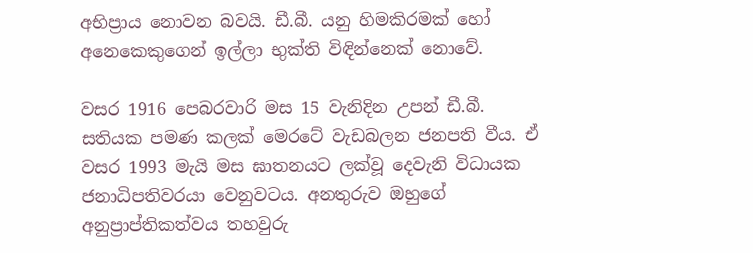අභිප්‍රාය නොවන බවයි. ඩී.බී. යනු හිමකිරමක් හෝ අනෙකෙකුගෙන් ඉල්ලා භුක්ති විඳින්නෙක් නොවේ.

වසර 1916 පෙබරවාරි මස 15 වැනිදින උපන් ඩී.බී. සතියක පමණ කලක් මෙරටේ වැඩබලන ජනපති වීය. ඒ වසර 1993 මැයි මස ඝාතනයට ලක්වූ දෙවැනි විධායක ජනාධිපතිවරයා වෙනුවටය. අනතුරුව ඔහුගේ අනුප්‍රාප්තිකත්වය තහවුරු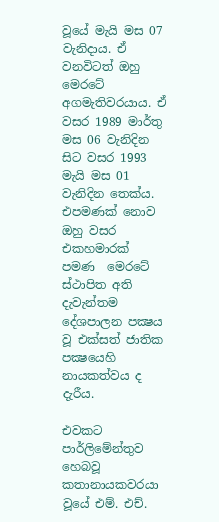වූයේ මැයි මස 07 වැනිදාය. ඒ වනවිටත් ඔහු මෙරටේ අගමැතිවරයාය. ඒ වසර 1989 මාර්තු මස 06 වැනිදින සිට වසර 1993 මැයි මස 01 වැනිදින තෙක්ය. එපමණක් නොව ඔහු වසර එකහමාරක් පමණ  මෙරටේ ස්ථාපිත අති දැවැන්තම දේශපාලන පක්‍ෂය වූ එක්සත් ජාතික පක්‍ෂයෙහි නායකත්වය ද දැරීය.

එවකට පාර්ලිමේන්තුව හෙබවූ කතානායකවරයා වූයේ එම්. එච්.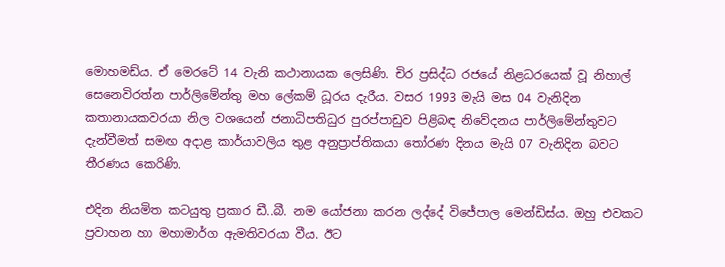මොහමඩ්ය. ඒ මෙරටේ 14 වැනි කථානායක ලෙසිණි. චිර ප්‍රසිද්ධ රජයේ නිළධරයෙක් වූ නිහාල් සෙනෙවිරත්න පාර්ලිමේන්තු මහ ලේකම් ධූරය දැරීය. වසර 1993 මැයි මස 04 වැනිදින කතානායකවරයා නිල වශයෙන් ජනාධිපතිධුර පුරප්පාඩුව පිළිබඳ නිවේදනය පාර්ලිමේන්තුවට දැන්වීමත් සමඟ අදාළ කාර්යාවලිය තුළ අනුප්‍රාප්තිකයා තෝරණ දිනය මැයි 07 වැනිදින බවට තීරණය කෙරිණි.

එදින නියමිත කටයුතු ප්‍රකාර ඩී..බී. නම යෝජනා කරන ලද්දේ විජේපාල මෙන්ඩිස්ය. ඔහු එවකට ප්‍රවාහන හා මහාමාර්ග ඇමතිවරයා වීය. ඊට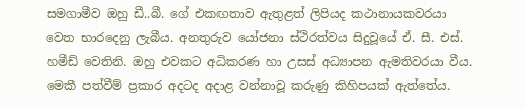සමගාමීව ඔහු ඩී..බී. ගේ එකඟතාව ඇතුළත් ලිපියද කථානායකවරයා වෙත භාරදෙනු ලැබීය. අනතුරුව යෝජනා ස්ථිරත්වය සිදුවූයේ ඒ. සී. එස්. හමීඩ් වෙතිනි. ඔහු එවකට අධිකරණ හා උසස් අධ්‍යාපන ඇමතිවරයා වීය. මෙකී පත්වීම් ප්‍රකාර අදටද අදාළ වන්නාවූ කරුණු කිහිපයක් ඇත්තේය.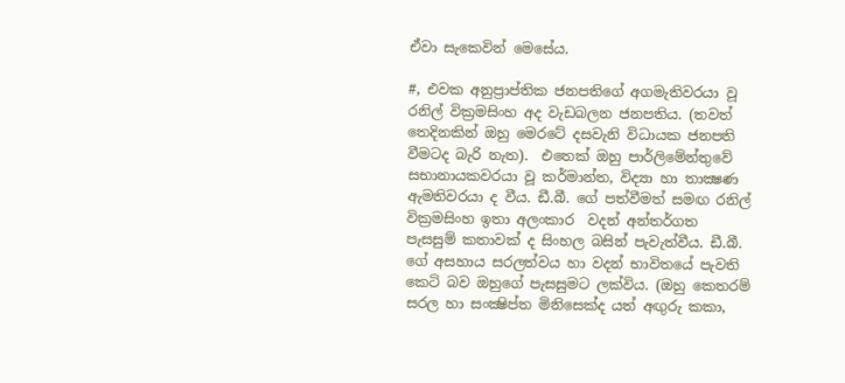ඒවා සැකෙවින් මෙසේය.

#, එවක අනුප්‍රාප්තික ජනපතිගේ අගමැතිවරයා වූ රනිල් වික්‍රමසිංහ අද වැඩබලන ජනපතිය. (තවත් තෙදිනකින් ඔහු මෙරටේ දසවැනි විධායක ජනපති වීමටද බැරි නැත).  එතෙක් ඔහු පාර්ලිමේන්තුවේ සභානායකවරයා වූ කර්මාන්ත, විද්‍යා හා තාක්‍ෂණ ඇමතිවරයා ද වීය. ඩී.බී. ගේ පත්වීමත් සමඟ රනිල් වික්‍රමසිංහ ඉතා අලංකාර  වදන් අන්තර්ගත පැසසුම් කතාවක් ද සිංහල බසින් පැවැත්වීය. ඩී.බී. ගේ අසහාය සරලත්වය හා වදන් භාවිතයේ පැවති කෙටි බව ඔහුගේ පැසසුමට ලක්විය. (ඔහු කෙතරම් සරල හා සංක්‍ෂිප්ත මිනිසෙක්ද යත් අඟුරු කකා,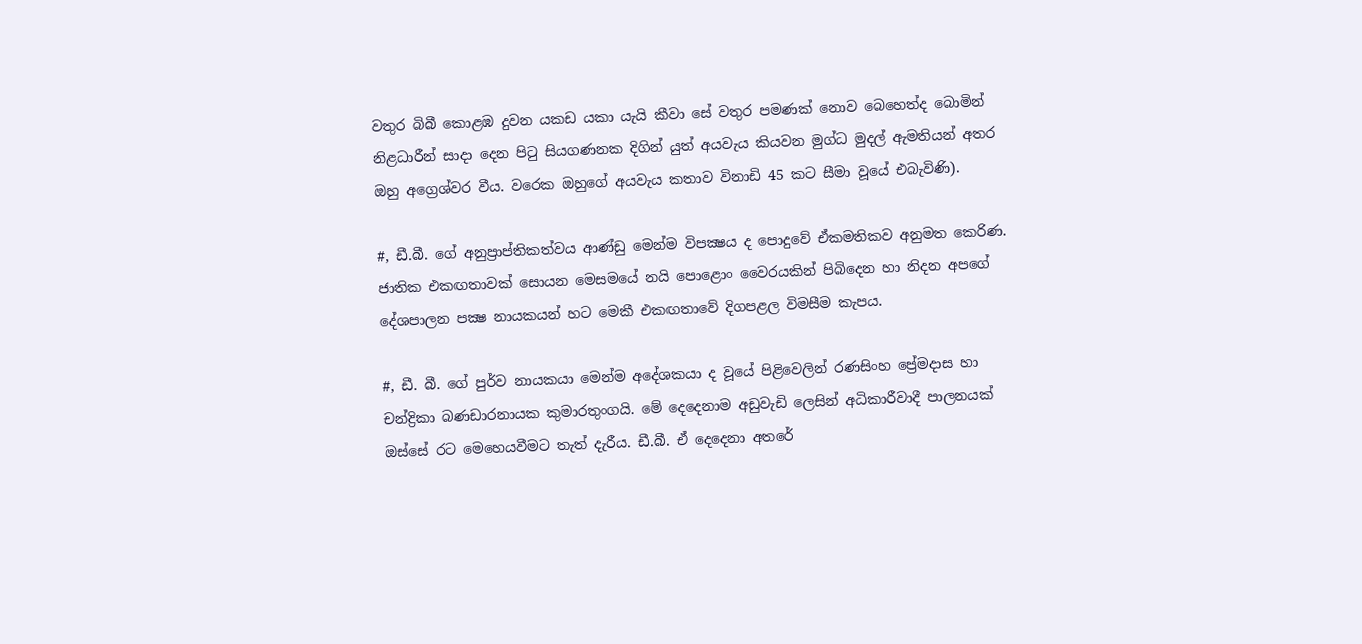වතුර බිබී කොළඹ දුවන යකඩ යකා යැයි කීවා සේ වතුර පමණක් නොව බෙහෙත්ද බොමින් නිළධාරීන් සාදා දෙන පිටු සියගණනක දිගින් යුත් අයවැය කියවන මුග්ධ මුදල් ඇමතියන් අතර ඔහු අග්‍රෙශ්වර වීය. වරෙක ඔහුගේ අයවැය කතාව විනාඩි 45 කට සීමා වූයේ එබැවිණි).

#, ඩී.බී. ගේ අනුප්‍රාප්තිකත්වය ආණ්ඩු මෙන්ම විපක්‍ෂය ද පොදුවේ ඒකමතිකව අනුමත කෙරිණ. ජාතික එකඟතාවක් සොයන මෙසමයේ නයි පොළොං වෛරයකින් පිබිදෙන හා නිදන අපගේ දේශපාලන පක්‍ෂ නායකයන් හට මෙකී එකඟතාවේ දිගපළල විමසීම කැපය.

#, ඩී. බී. ගේ පුර්ව නායකයා මෙන්ම අදේශකයා ද වූයේ පිළිවෙලින් රණසිංහ ප්‍රේමදාස හා චන්ද්‍රිකා බණඩාරනායක කුමාරතුංගයි. මේ දෙදෙනාම අඩුවැඩි ලෙසින් අධිකාරීවාදී පාලනයක් ඔස්සේ රට මෙහෙයවීමට තැත් දැරීය. ඩී.බී. ඒ දෙදෙනා අතරේ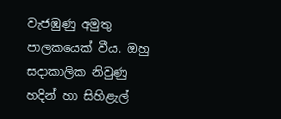වැජඹුණු අමුතු පාලකයෙක් වීය. ඔහු සදාකාලික නිවුණු හදින් හා සිහිළැල්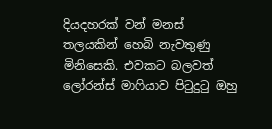දියදහරක් වන් මනස් තලයකින් හෙබි නැවතුණු මිනිසෙකි. එවකට බලවත් ලෝරන්ස් මාෆියාව පිටුදුටු ඔහු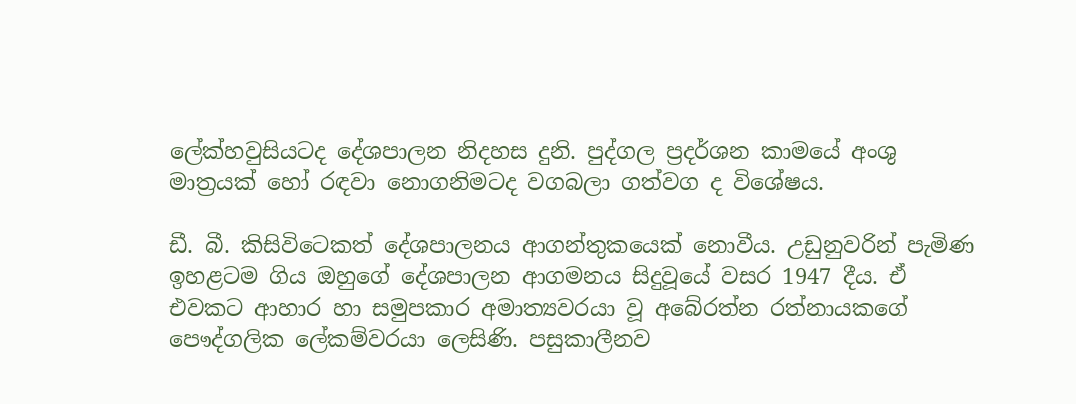ලේක්හවුසියටද දේශපාලන නිදහස දුනි. පුද්ගල ප්‍රදර්ශන කාමයේ අංශු මාත්‍රයක් හෝ රඳවා නොගනිමටද වගබලා ගත්වග ද විශේෂය.

ඩී. බී. කිසිවිටෙකත් දේශපාලනය ආගන්තුකයෙක් නොවීය. උඩුනුවරින් පැමිණ ඉහළටම ගිය ඔහුගේ දේශපාලන ආගමනය සිදුවූයේ වසර 1947 දීය. ඒ එවකට ආහාර හා සමුපකාර අමාත්‍යවරයා වූ අබේරත්න රත්නායකගේ පෞද්ගලික ලේකම්වරයා ලෙසිණි. පසුකාලීනව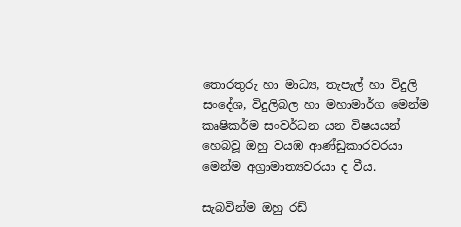තොරතුරු හා මාධ්‍ය, තැපැල් හා විදුලි සංදේශ, විදුලිබල හා මහාමාර්ග මෙන්ම කෘෂිකර්ම සංවර්ධන යන විෂයයන් හෙබවූ ඔහු වයඹ ආණ්ඩුකාරවරයා මෙන්ම අග්‍රාමාත්‍යවරයා ද වීය.

සැබවින්ම ඔහු රඩ්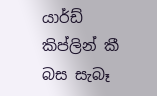යාර්ඩ් කිප්ලින් කී බස සැබෑ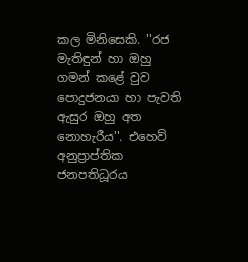කල මිනිසෙකි. ''රජ මැතිඳුන් හා ඔහු ගමන් කළේ වුව පොදුජනයා හා පැවති ඇසුර ඔහු අත නොහැරීය''. එහෙව් අනුප්‍රාප්තික ජනපතිධූරය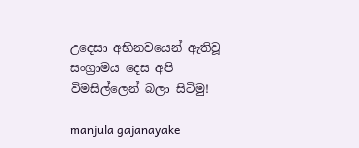උදෙසා අභිනවයෙන් ඇතිවූ සංග්‍රාමය දෙස අපි විමසිල්ලෙන් බලා සිටිමු!

manjula gajanayake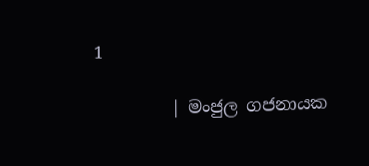1

         | මංජුල ගජනායක